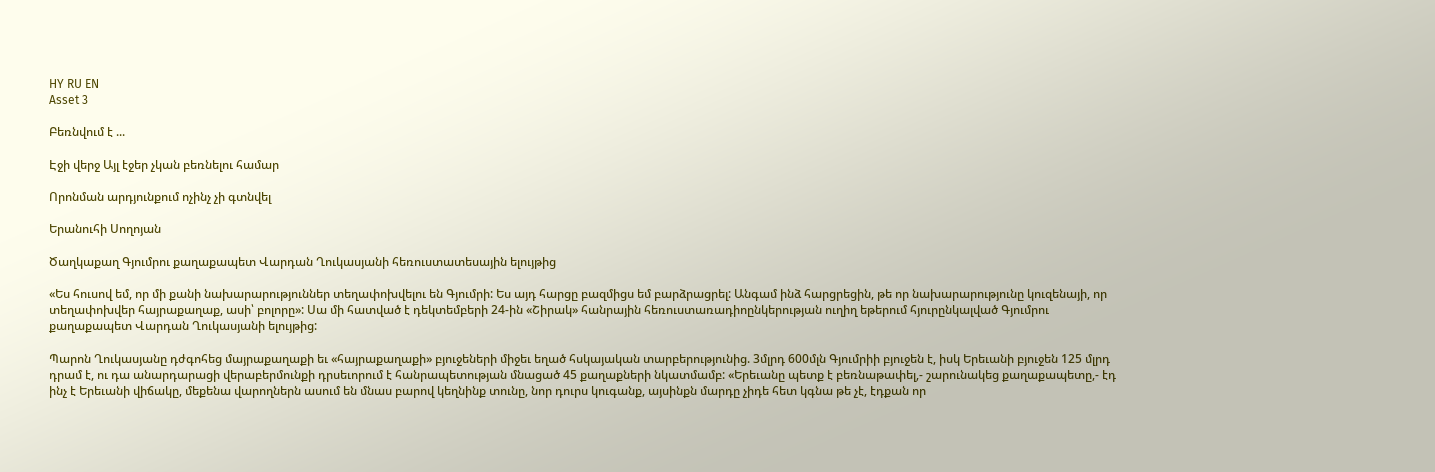HY RU EN
Asset 3

Բեռնվում է ...

Էջի վերջ Այլ էջեր չկան բեռնելու համար

Որոնման արդյունքում ոչինչ չի գտնվել

Երանուհի Սողոյան

Ծաղկաքաղ Գյումրու քաղաքապետ Վարդան Ղուկասյանի հեռուստատեսային ելույթից

«Ես հուսով եմ, որ մի քանի նախարարություններ տեղափոխվելու են Գյումրի: Ես այդ հարցը բազմիցս եմ բարձրացրել: Անգամ ինձ հարցրեցին, թե որ նախարարությունը կուզենայի, որ տեղափոխվեր հայրաքաղաք, ասի՝ բոլորը»: Սա մի հատված է դեկտեմբերի 24-ին «Շիրակ» հանրային հեռուստառադիոընկերության ուղիղ եթերում հյուրընկալված Գյումրու քաղաքապետ Վարդան Ղուկասյանի ելույթից:

Պարոն Ղուկասյանը դժգոհեց մայրաքաղաքի եւ «հայրաքաղաքի» բյուջեների միջեւ եղած հսկայական տարբերությունից. 3մլրդ 600մլն Գյումրիի բյուջեն է, իսկ Երեւանի բյուջեն 125 մլրդ դրամ է, ու դա անարդարացի վերաբերմունքի դրսեւորում է հանրապետության մնացած 45 քաղաքների նկատմամբ: «Երեւանը պետք է բեռնաթափել,- շարունակեց քաղաքապետը,- էդ ինչ է Երեւանի վիճակը, մեքենա վարողներն ասում են մնաս բարով կեղնինք տունը, նոր դուրս կուգանք, այսինքն մարդը չիդե հետ կգնա թե չէ, էդքան որ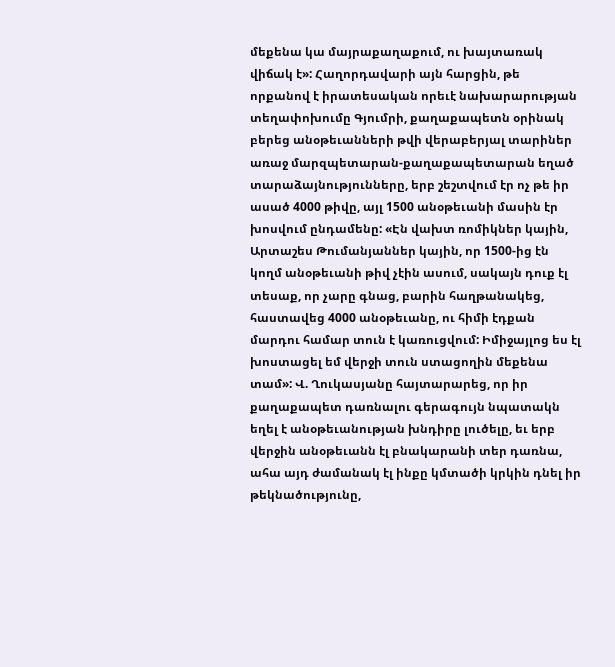մեքենա կա մայրաքաղաքում, ու խայտառակ վիճակ է»: Հաղորդավարի այն հարցին, թե որքանով է իրատեսական որեւէ նախարարության տեղափոխումը Գյումրի, քաղաքապետն օրինակ բերեց անօթեւանների թվի վերաբերյալ տարիներ առաջ մարզպետարան-քաղաքապետարան եղած տարաձայնությունները, երբ շեշտվում էր ոչ թե իր ասած 4000 թիվը, այլ 1500 անօթեւանի մասին էր խոսվում ընդամենը: «Էն վախտ ռոմիկներ կային, Արտաշես Թումանյաններ կային, որ 1500-ից էն կողմ անօթեւանի թիվ չէին ասում, սակայն դուք էլ տեսաք, որ չարը գնաց, բարին հաղթանակեց, հաստավեց 4000 անօթեւանը, ու հիմի էդքան մարդու համար տուն է կառուցվում: Իմիջայլոց ես էլ խոստացել եմ վերջի տուն ստացողին մեքենա տամ»: Վ. Ղուկասյանը հայտարարեց, որ իր քաղաքապետ դառնալու գերագույն նպատակն եղել է անօթեւանության խնդիրը լուծելը, եւ երբ վերջին անօթեւանն էլ բնակարանի տեր դառնա, ահա այդ ժամանակ էլ ինքը կմտածի կրկին դնել իր թեկնածությունը,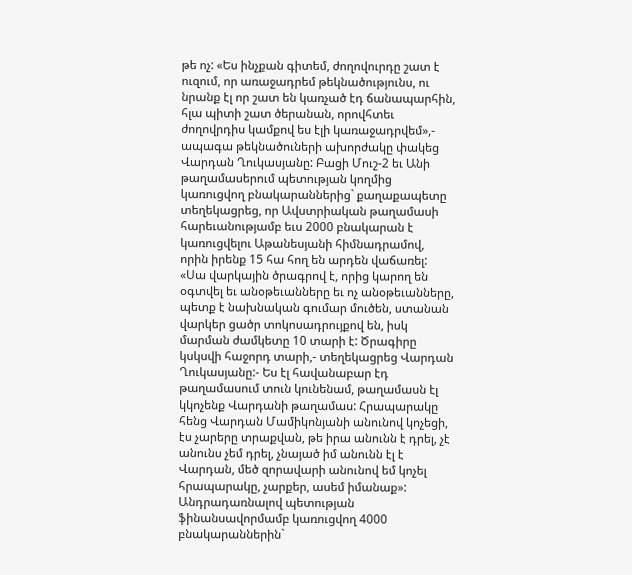թե ոչ: «Ես ինչքան գիտեմ, ժողովուրդը շատ է ուզում, որ առաջադրեմ թեկնածությունս, ու նրանք էլ որ շատ են կառչած էդ ճանապարհին, հլա պիտի շատ ծերանան, որովհտեւ ժողովրդիս կամքով ես էլի կառաջադրվեմ»,- ապագա թեկնածուների ախորժակը փակեց Վարդան Ղուկասյանը: Բացի Մուշ-2 եւ Անի թաղամասերում պետության կողմից կառուցվող բնակարաններից` քաղաքապետը տեղեկացրեց, որ Ավստրիական թաղամասի հարեւանությամբ եւս 2000 բնակարան է կառուցվելու Աթանեսյանի հիմնադրամով, որին իրենք 15 հա հող են արդեն վաճառել: «Սա վարկային ծրագրով է, որից կարող են օգտվել եւ անօթեւանները եւ ոչ անօթեւանները, պետք է նախնական գումար մուծեն, ստանան վարկեր ցածր տոկոսադրույքով են, իսկ մարման ժամկետը 10 տարի է: Ծրագիրը կսկսվի հաջորդ տարի,- տեղեկացրեց Վարդան Ղուկասյանը:- Ես էլ հավանաբար էդ թաղամասում տուն կունենամ, թաղամասն էլ կկոչենք Վարդանի թաղամաս: Հրապարակը հենց Վարդան Մամիկոնյանի անունով կոչեցի, էս չարերը տրաքվան, թե իրա անունն է դրել, չէ անունս չեմ դրել, չնայած իմ անունն էլ է Վարդան, մեծ զորավարի անունով եմ կոչել հրապարակը, չարքեր, ասեմ իմանաք»: Անդրադառնալով պետության ֆինանսավորմամբ կառուցվող 4000 բնակարաններին`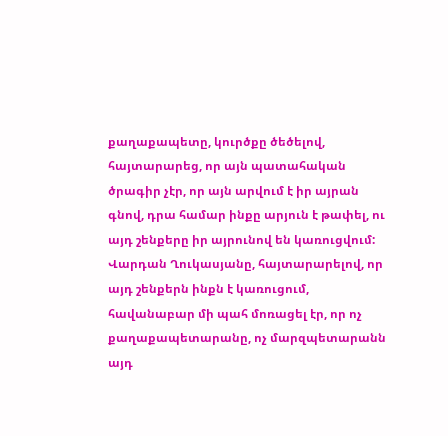քաղաքապետը, կուրծքը ծեծելով, հայտարարեց, որ այն պատահական ծրագիր չէր, որ այն արվում է իր այրան գնով, դրա համար ինքը արյուն է թափել, ու այդ շենքերը իր այրունով են կառուցվում: Վարդան Ղուկասյանը, հայտարարելով, որ այդ շենքերն ինքն է կառուցում, հավանաբար մի պահ մոռացել էր, որ ոչ քաղաքապետարանը, ոչ մարզպետարանն այդ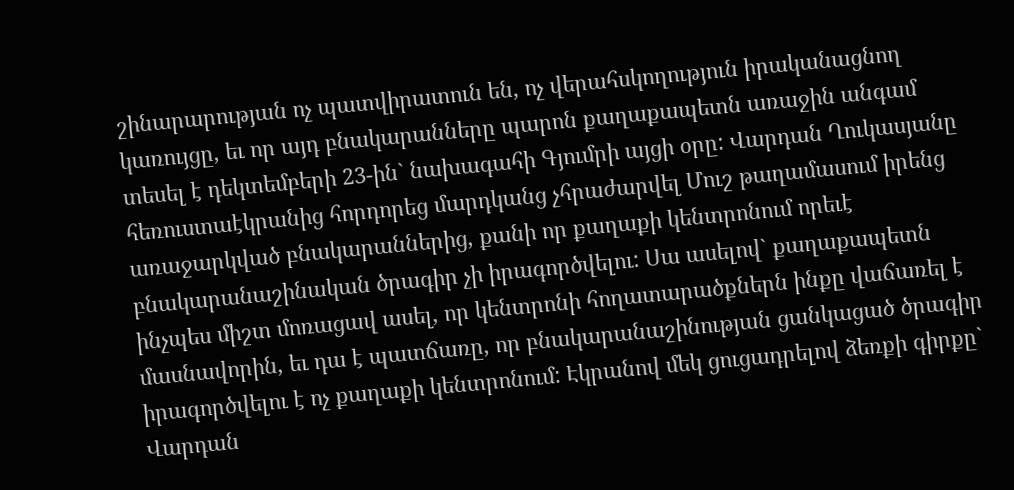շինարարության ոչ պատվիրատուն են, ոչ վերահսկողություն իրականացնող կառույցը, եւ որ այդ բնակարանները պարոն քաղաքապետն առաջին անգամ տեսել է դեկտեմբերի 23-ին` նախագահի Գյումրի այցի օրը: Վարդան Ղուկասյանը հեռուստաէկրանից հորդորեց մարդկանց չհրաժարվել Մուշ թաղամասում իրենց առաջարկված բնակարաններից, քանի որ քաղաքի կենտրոնում որեւէ բնակարանաշինական ծրագիր չի իրագործվելու: Սա ասելով` քաղաքապետն ինչպես միշտ մոռացավ ասել, որ կենտրոնի հողատարածքներն ինքը վաճառել է մասնավորին, եւ դա է պատճառը, որ բնակարանաշինության ցանկացած ծրագիր իրագործվելու է ոչ քաղաքի կենտրոնում: Էկրանով մեկ ցուցադրելով ձեռքի գիրքը` Վարդան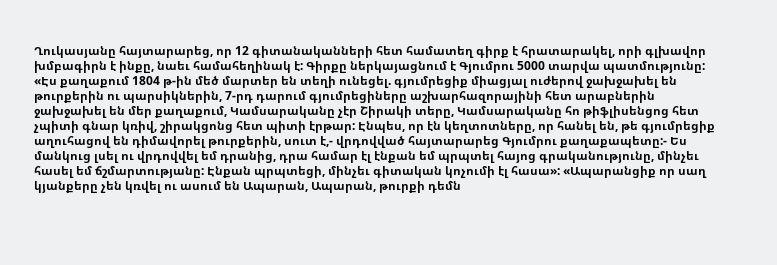Ղուկասյանը հայտարարեց, որ 12 գիտանականների հետ համատեղ գիրք է հրատարակել, որի գլխավոր խմբագիրն է ինքը, նաեւ համահեղինակ է: Գիրքը ներկայացնում է Գյումրու 5000 տարվա պատմությունը: «Էս քաղաքում 1804 թ-ին մեծ մարտեր են տեղի ունեցել. գյումրեցիք միացյալ ուժերով ջախջախել են թուրքերին ու պարսիկներին, 7-րդ դարում գյումրեցիները աշխարհազորայինի հետ արաբներին ջախջախել են մեր քաղաքում, Կամսարականը չէր Շիրակի տերը, Կամսարականը հո թիֆլիսենցոց հետ չպիտի գնար կռիվ, շիրակցոնց հետ պիտի էրթար: Էնպես, որ էն կեղտոտները, որ հանել են, թե գյումրեցիք աղուհացով են դիմավորել թուրքերին, սուտ է,- վրդովված հայտարարեց Գյումրու քաղաքապետը:- Ես մանկուց լսել ու վրդովվել եմ դրանից, դրա համար էլ էնքան եմ պրպտել հայոց գրականությունը, մինչեւ հասել եմ ճշմարտությանը: Էնքան պրպտեցի, մինչեւ գիտական կոչումի էլ հասա»: «Ապարանցիք որ սաղ կյանքերը չեն կռվել ու ասում են Ապարան, Ապարան, թուրքի դեմն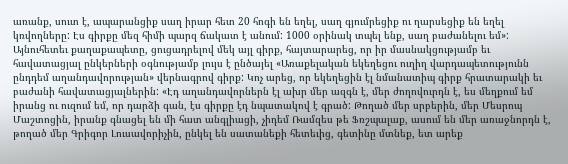առանք, սուտ է, ապարանցիք սաղ իրար հետ 20 հոգի են եղել, սաղ գյումրեցիք ու ղարսեցիք են եղել կռվողները: Էս գիրքը մեզ հիմի պարզ ճակատ է անում: 1000 օրինակ տպել ենք, սաղ բաժանելու եմ»: Այնուհետեւ քաղաքապետը, ցուցադրելով մեկ այլ գիրք, հայտարարեց, որ իր մասնակցությամբ եւ հավատացյալ ընկերների օգնությամբ լույս է ընծայել «Առաքելական եկեղեցու ուղիղ վարդապետությունն ընդդեմ աղանդավորության» վերնագրով գիրք: Կոչ արեց, որ եկեղեցին էլ նմանատիպ գիրք հրատարակի եւ բաժանի հավատացյալներին: «Էդ աղանդավորներն էլ ախր մեր ազգն է, մեր ժողովուրդն է, ես մեղքում եմ իրանց ու ուզում եմ, որ դարձի գան, էս գիրքը էդ նպատակով է գրած: Թողած մեր սրբերին, մեր Մեսրոպ Մաշտոցին, իրանք գնացել են մի հատ անգլիացի, չիդեմ Ռամզես թե Ֆռշպալաք, ասում են մեր առաջնորդն է, թողած մեր Գրիգոր Լուսավորիչին, ընկել են սատանեքի հետեւից, գետինը մտնեք, ետ արեք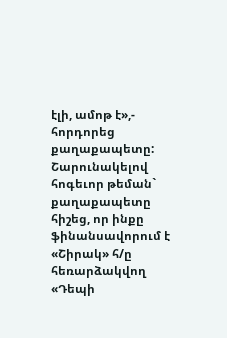էլի, ամոթ է»,- հորդորեց քաղաքապետը: Շարունակելով հոգեւոր թեման` քաղաքապետը հիշեց, որ ինքը ֆինանսավորում է «Շիրակ» հ/ը հեռարձակվող «Դեպի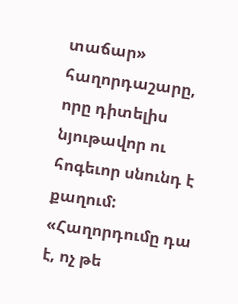տաճար» հաղորդաշարը, որը դիտելիս նյութավոր ու հոգեւոր սնունդ է քաղում: «Հաղորդումը դա է, ոչ թե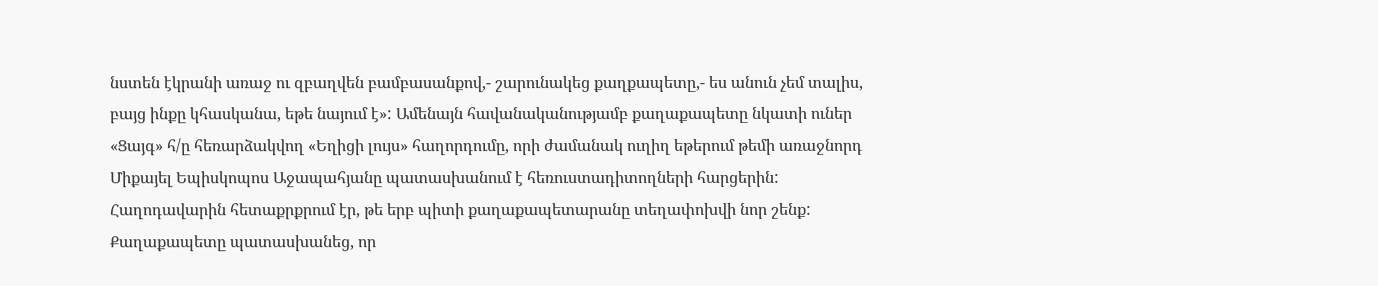նստեն էկրանի առաջ ու զբաղվեն բամբասանքով,- շարունակեց քաղքապետը,- ես անուն չեմ տալիս, բայց ինքը կհասկանա, եթե նայում է»: Ամենայն հավանականությամբ քաղաքապետը նկատի ուներ «Ցայգ» հ/ը հեռարձակվող «Եղիցի լույս» հաղորդումը, որի ժամանակ ուղիղ եթերում թեմի առաջնորդ Միքայել Եպիսկոպոս Աջապահյանը պատասխանում է հեռուստադիտողների հարցերին: Հաղոդավարին հետաքրքրում էր, թե երբ պիտի քաղաքապետարանը տեղափոխվի նոր շենք: Քաղաքապետը պատասխանեց, որ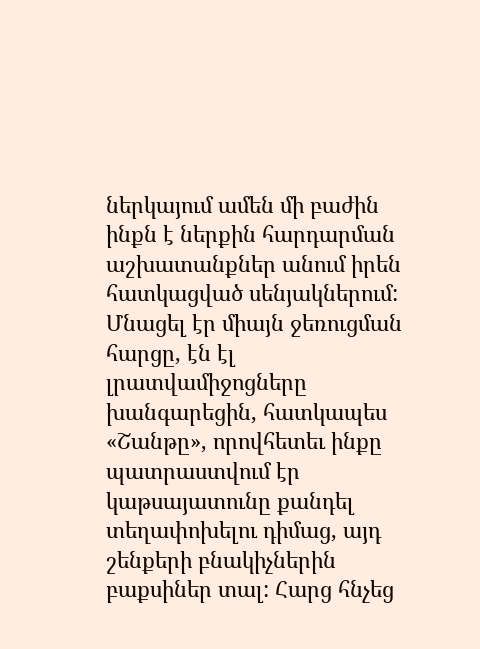ներկայում ամեն մի բաժին ինքն է ներքին հարդարման աշխատանքներ անում իրեն հատկացված սենյակներում: Մնացել էր միայն ջեռուցման հարցը, էն էլ լրատվամիջոցները խանգարեցին, հատկապես «Շանթը», որովհետեւ ինքը պատրաստվում էր կաթսայատունը քանդել տեղափոխելու դիմաց, այդ շենքերի բնակիչներին բաքսիներ տալ: Հարց հնչեց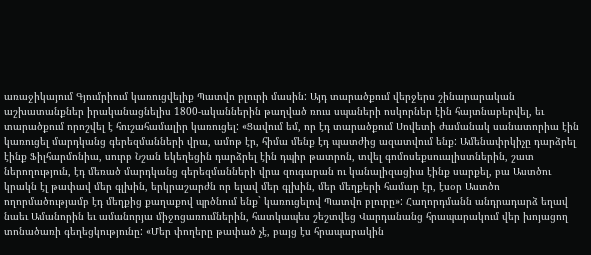առաջիկայում Գյումրիում կառուցվելիք Պատվո բլուրի մասին: Այդ տարածքում վերջերս շինարարական աշխատանքներ իրականացնելիս 1800-ականներին թաղված ռուս սպաների ոսկորներ էին հայտնաբերվել, եւ տարածքում որոշվել է հուշահամալիր կառուցել: «Ցավում եմ, որ էդ տարածքում Սովետի ժամանակ սանատորիա էին կառուցել մարդկանց գերեզմանների վրա, ամոթ էր, հիմա մենք էդ պատժից ազատվում ենք: Ամենափրկիչը դարձրել էինք Ֆիլհարմոնիա, սուրբ Նշան եկեղեցին դարձրել էին դպիր թատրոն, տվել գոմոսեքսուալիստներին, շատ ներողություն, էդ մեռած մարդկանց գերեզմանների վրա զուգարան ու կանալիզացիա էինք սարքել, բա Աստծու կրակն էլ թափավ մեր գլխին, երկրաշարժն որ ելավ մեր գլխին, մեր մեղքերի համար էր, էսօր Աստծո ողորմածությամբ էդ մեղքից քաղաքով պրծնում ենք` կառուցելով Պատվո բլուրը»: Հաղորդմանն անդրադարձ եղավ նաեւ Ամանորին եւ ամանորյա միջոցառումներին, հատկապես շեշտվեց Վարդանանց հրապարակում վեր խոյացող տոնածառի գեղեցկությունը: «Մեր փողերը թափած չէ, բայց էս հրապարակին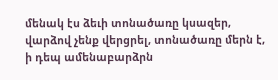մենակ էս ձեւի տոնածառը կսազեր, վարձով չենք վերցրել, տոնածառը մերն է, ի դեպ ամենաբարձրն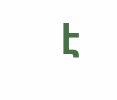է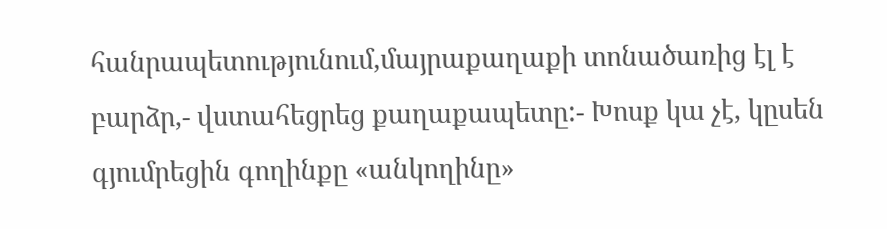հանրապետությունում,մայրաքաղաքի տոնածառից էլ է բարձր,- վստահեցրեց քաղաքապետը:- Խոսք կա չէ, կըսեն գյումրեցին գողինքը «անկողինը»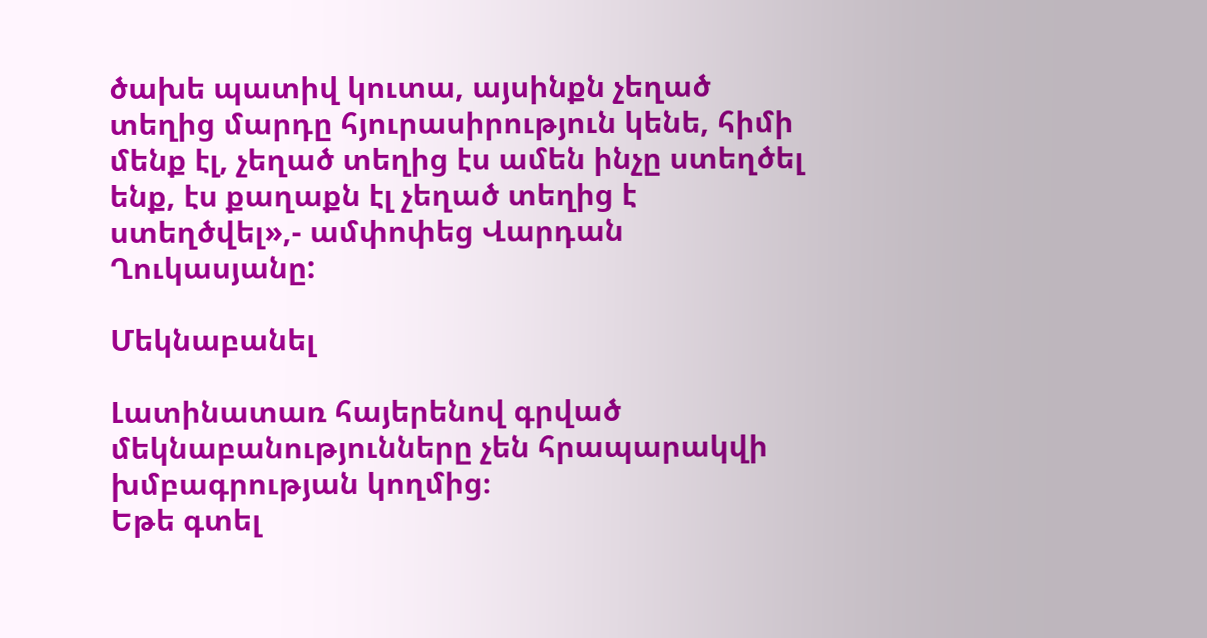ծախե պատիվ կուտա, այսինքն չեղած տեղից մարդը հյուրասիրություն կենե, հիմի մենք էլ, չեղած տեղից էս ամեն ինչը ստեղծել ենք, էս քաղաքն էլ չեղած տեղից է ստեղծվել»,- ամփոփեց Վարդան Ղուկասյանը:

Մեկնաբանել

Լատինատառ հայերենով գրված մեկնաբանությունները չեն հրապարակվի խմբագրության կողմից։
Եթե գտել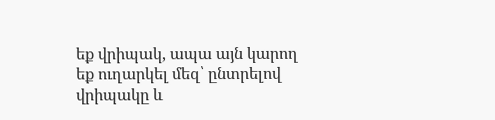եք վրիպակ, ապա այն կարող եք ուղարկել մեզ՝ ընտրելով վրիպակը և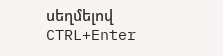սեղմելով CTRL+Enter